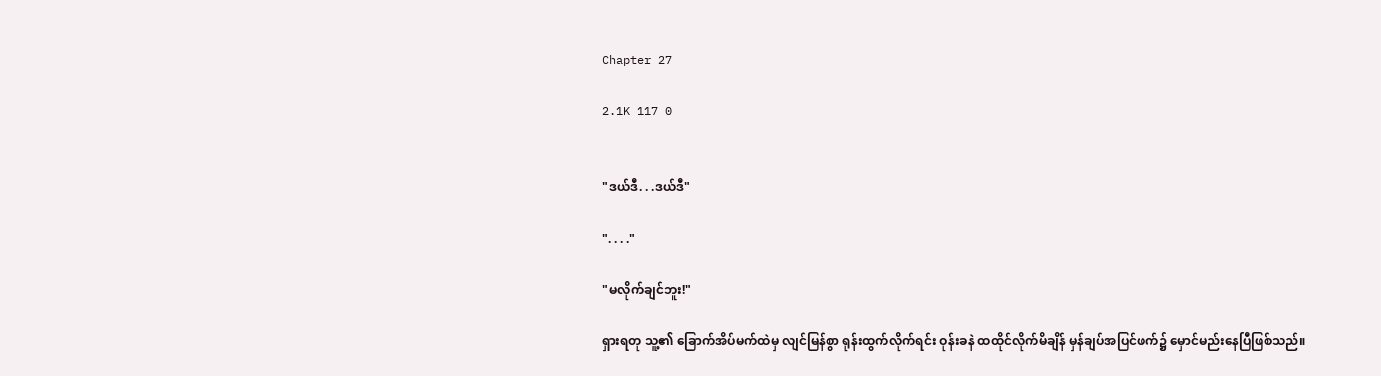Chapter 27

2.1K 117 0


"ဒယ်ဒီ. . .ဒယ်ဒီ"

". . . ."

"မလိုက်ချင်ဘူး!"

ရှားရတု သူ့၏ ခြောက်အိပ်မက်ထဲမှ လျင်မြန်စွာ ရုန်းထွက်လိုက်ရင်း ဝုန်းခနဲ ထထိုင်လိုက်မိချိန် မှန်ချပ်အပြင်ဖက်၌ မှောင်မည်းနေပြီဖြစ်သည်။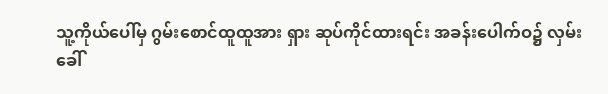သူ့ကိုယ်ပေါ်မှ ဂွမ်းစောင်ထူထူအား ရှား ဆုပ်ကိုင်ထားရင်း အခန်းပေါက်ဝ၌ လှမ်းခေါ်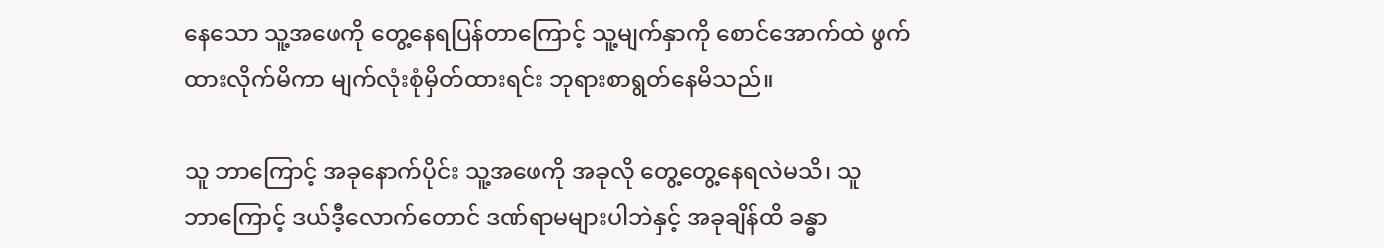နေသော သူ့အဖေကို တွေ့‌နေရပြန်တာကြောင့် သူ့မျက်နှာကို စောင်အောက်ထဲ ဖွက်ထားလိုက်မိကာ မျက်လုံးစုံမှိတ်ထားရင်း ဘုရားစာရွတ်နေမိသည်။

သူ ဘာကြောင့် အခုနောက်ပိုင်း သူ့အဖေကို အခုလို တွေ့တွေ့နေရလဲမသိ၊ သူ ဘာ‌ကြောင့် ဒယ်ဒီ့လောက်တောင် ဒဏ်ရာမများပါဘဲနှင့် အခုချိန်ထိ ခန္ဓာ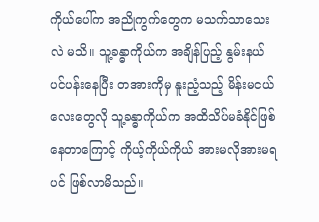ကိုယ်ပေါ်က အညိုကွက်တွေက မသက်သာသေးလဲ မသိ။ သူ့ခန္ဓာကိုယ်က အချိန်ပြည့် နွမ်းနယ်ပင်ပန်းနေပြီး တအားကိုမှ နူးညံ့သည့် မိန်းမငယ်လေးတွေလို သူ့ခန္ဓာကိုယ်က အထိသိပ်မခံနိုင်ဖြစ်နေတာကြောင့် ကိုယ့်ကိုယ်ကိုယ် အားမလိုအားမရပင် ဖြစ်လာမိသည်။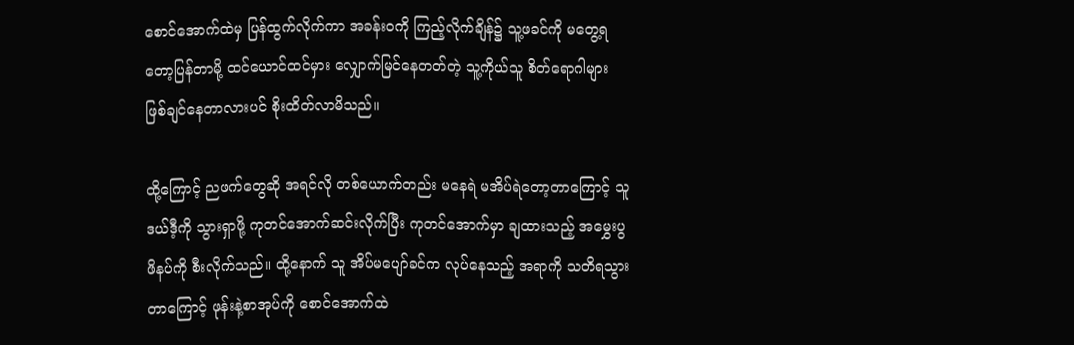စောင်အောက်ထဲမှ ပြန်ထွက်လိုက်ကာ အခန်းဝကို ကြည့်လိုက်ချိန်၌ သူ့ဖခင်ကို မတွေ့ရတော့ပြန်တာမို့ ထင်ယောင်ထင်မှား လျှောက်မြင်နေတတ်တဲ့ သူ့ကိုယ်သူ စိတ်ရောဂါများ ဖြစ်ချင်နေတာလားပင် စိုးထိတ်လာမိသည်။

ထို့ကြောင့် ညဖက်တွေဆို အရင်လို တစ်ယောက်တည်း မနေရဲ မအိပ်ရဲတော့တာကြောင့် သူ ဒယ်ဒီ့ကို သွားရှာဖို့ ကုတင်အောက်ဆင်းလိုက်ပြီး ကုတင်အောက်မှာ ချထားသည့် အမွှေးပွ ဖိနပ်ကို စီးလိုက်သည်။ ထို့နောက် သူ အိပ်မပျော်ခင်က လုပ်နေသည့် အရာကို သတိရသွားတာကြောင့် ဖုန်းနဲ့စာအုပ်ကို စောင်အောက်ထဲ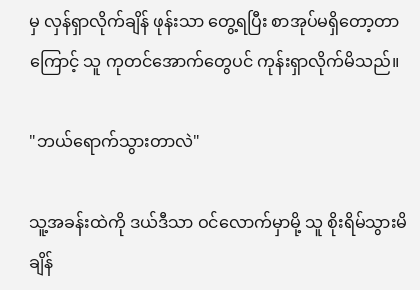မှ လှန်ရှာလိုက်ချိန် ဖုန်းသာ တွေ့ရပြီး စာအုပ်မရှိတော့တာကြောင့် သူ ကုတင်အောက်တွေပင် ကုန်းရှာလိုက်မိသည်။

"ဘယ်ရောက်သွားတာလဲ"

သူ့အခန်းထဲကို ဒယ်ဒီသာ ဝင်လောက်မှာမို့ သူ စိုးရိမ်သွားမိချိန်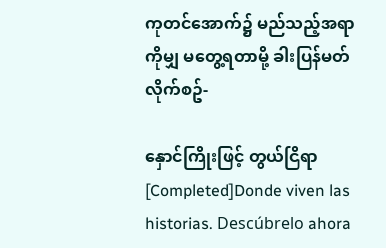ကုတင်အောက်၌ မည်သည့်အရာကိုမျှ မတွေ့ရတာမို့ ခါးပြန်မတ်လိုက်စဥ်-

နှောင်ကြိုးဖြင့် တွယ်ငြိရာ [Completed]Donde viven las historias. Descúbrelo ahora